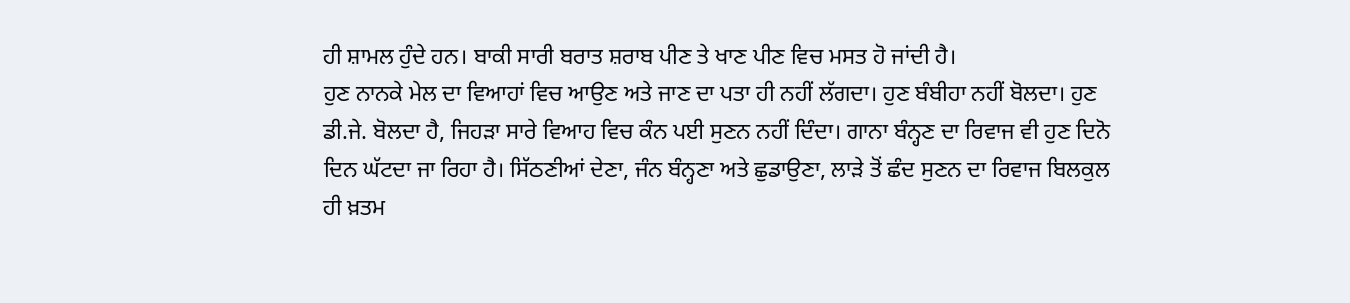ਹੀ ਸ਼ਾਮਲ ਹੁੰਦੇ ਹਨ। ਬਾਕੀ ਸਾਰੀ ਬਰਾਤ ਸ਼ਰਾਬ ਪੀਣ ਤੇ ਖਾਣ ਪੀਣ ਵਿਚ ਮਸਤ ਹੋ ਜਾਂਦੀ ਹੈ।
ਹੁਣ ਨਾਨਕੇ ਮੇਲ ਦਾ ਵਿਆਹਾਂ ਵਿਚ ਆਉਣ ਅਤੇ ਜਾਣ ਦਾ ਪਤਾ ਹੀ ਨਹੀਂ ਲੱਗਦਾ। ਹੁਣ ਬੰਬੀਹਾ ਨਹੀਂ ਬੋਲਦਾ। ਹੁਣ ਡੀ.ਜੇ. ਬੋਲਦਾ ਹੈ, ਜਿਹੜਾ ਸਾਰੇ ਵਿਆਹ ਵਿਚ ਕੰਨ ਪਈ ਸੁਣਨ ਨਹੀਂ ਦਿੰਦਾ। ਗਾਨਾ ਬੰਨ੍ਹਣ ਦਾ ਰਿਵਾਜ ਵੀ ਹੁਣ ਦਿਨੋ ਦਿਨ ਘੱਟਦਾ ਜਾ ਰਿਹਾ ਹੈ। ਸਿੱਠਣੀਆਂ ਦੇਣਾ, ਜੰਨ ਬੰਨ੍ਹਣਾ ਅਤੇ ਛੁਡਾਉਣਾ, ਲਾੜੇ ਤੋਂ ਛੰਦ ਸੁਣਨ ਦਾ ਰਿਵਾਜ ਬਿਲਕੁਲ ਹੀ ਖ਼ਤਮ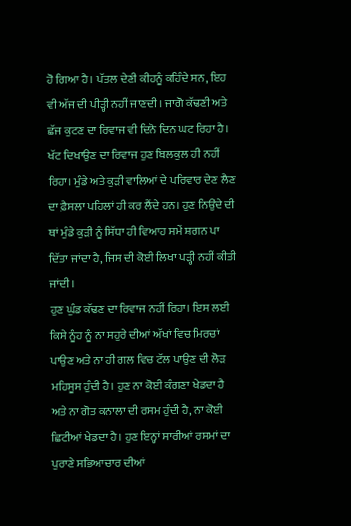ਹੋ ਗਿਆ ਹੈ। ਪੱਤਲ ਦੇਣੀ ਕੀਹਨੂੰ ਕਹਿੰਦੇ ਸਨ, ਇਹ ਵੀ ਅੱਜ ਦੀ ਪੀੜ੍ਹੀ ਨਹੀਂ ਜਾਣਦੀ। ਜਾਗੋ ਕੱਢਣੀ ਅਤੇ ਛੱਜ ਕੁਟਣ ਦਾ ਰਿਵਾਜ ਵੀ ਦਿਨੋ ਦਿਨ ਘਟ ਰਿਹਾ ਹੈ। ਖੱਟ ਦਿਖਾਉਣ ਦਾ ਰਿਵਾਜ ਹੁਣ ਬਿਲਕੁਲ ਹੀ ਨਹੀਂ ਰਿਹਾ। ਮੁੰਡੇ ਅਤੇ ਕੁੜੀ ਵਾਲਿਆਂ ਦੇ ਪਰਿਵਾਰ ਦੇਣ ਲੈਣ ਦਾ ਫ਼ੈਸਲਾ ਪਹਿਲਾਂ ਹੀ ਕਰ ਲੈਂਦੇ ਹਨ। ਹੁਣ ਨਿਉਂਦੇ ਦੀ ਥਾਂ ਮੁੰਡੇ ਕੁੜੀ ਨੂੰ ਸਿੱਧਾ ਹੀ ਵਿਆਹ ਸਮੇਂ ਸ਼ਗਨ ਪਾ ਦਿੱਤਾ ਜਾਂਦਾ ਹੈ, ਜਿਸ ਦੀ ਕੋਈ ਲਿਖਾ ਪੜ੍ਹੀ ਨਹੀਂ ਕੀਤੀ ਜਾਂਦੀ।
ਹੁਣ ਘੁੰਡ ਕੱਢਣ ਦਾ ਰਿਵਾਜ ਨਹੀਂ ਰਿਹਾ। ਇਸ ਲਈ ਕਿਸੇ ਨੂੰਹ ਨੂੰ ਨਾ ਸਹੁਰੇ ਦੀਆਂ ਅੱਖਾਂ ਵਿਚ ਮਿਰਚਾਂ ਪਾਉਣ ਅਤੇ ਨਾ ਹੀ ਗਲ ਵਿਚ ਟੱਲ ਪਾਉਣ ਦੀ ਲੋੜ ਮਹਿਸੂਸ ਹੁੰਦੀ ਹੈ। ਹੁਣ ਨਾ ਕੋਈ ਕੰਗਣਾ ਖੇਡਦਾ ਹੈ ਅਤੇ ਨਾ ਗੋਤ ਕਨਾਲਾ ਦੀ ਰਸਮ ਹੁੰਦੀ ਹੈ, ਨਾ ਕੋਈ ਛਿਟੀਆਂ ਖੇਡਦਾ ਹੈ। ਹੁਣ ਇਨ੍ਹਾਂ ਸਾਰੀਆਂ ਰਸਮਾਂ ਦਾ ਪੁਰਾਣੇ ਸਭਿਆਚਾਰ ਦੀਆਂ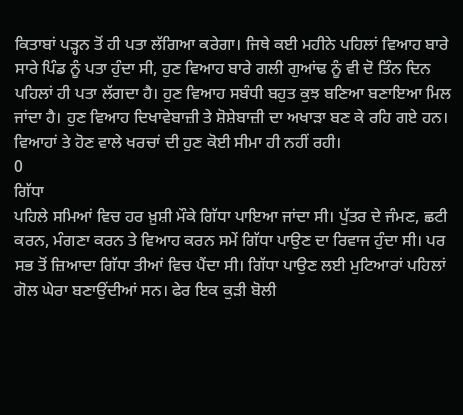ਕਿਤਾਬਾਂ ਪੜ੍ਹਨ ਤੋਂ ਹੀ ਪਤਾ ਲੱਗਿਆ ਕਰੇਗਾ। ਜਿਥੇ ਕਈ ਮਹੀਨੇ ਪਹਿਲਾਂ ਵਿਆਹ ਬਾਰੇ ਸਾਰੇ ਪਿੰਡ ਨੂੰ ਪਤਾ ਹੁੰਦਾ ਸੀ, ਹੁਣ ਵਿਆਹ ਬਾਰੇ ਗਲੀ ਗੁਆਂਢ ਨੂੰ ਵੀ ਦੋ ਤਿੰਨ ਦਿਨ ਪਹਿਲਾਂ ਹੀ ਪਤਾ ਲੱਗਦਾ ਹੈ। ਹੁਣ ਵਿਆਹ ਸਬੰਧੀ ਬਹੁਤ ਕੁਝ ਬਣਿਆ ਬਣਾਇਆ ਮਿਲ ਜਾਂਦਾ ਹੈ। ਹੁਣ ਵਿਆਹ ਦਿਖਾਵੇਬਾਜ਼ੀ ਤੇ ਸ਼ੋਸ਼ੇਬਾਜ਼ੀ ਦਾ ਅਖਾੜਾ ਬਣ ਕੇ ਰਹਿ ਗਏ ਹਨ। ਵਿਆਹਾਂ ਤੇ ਹੋਣ ਵਾਲੇ ਖਰਚਾਂ ਦੀ ਹੁਣ ਕੋਈ ਸੀਮਾ ਹੀ ਨਹੀਂ ਰਹੀ।
0
ਗਿੱਧਾ
ਪਹਿਲੇ ਸਮਿਆਂ ਵਿਚ ਹਰ ਖ਼ੁਸ਼ੀ ਮੌਕੇ ਗਿੱਧਾ ਪਾਇਆ ਜਾਂਦਾ ਸੀ। ਪੁੱਤਰ ਦੇ ਜੰਮਣ, ਛਟੀ ਕਰਨ, ਮੰਗਣਾ ਕਰਨ ਤੇ ਵਿਆਹ ਕਰਨ ਸਮੇਂ ਗਿੱਧਾ ਪਾਉਣ ਦਾ ਰਿਵਾਜ ਹੁੰਦਾ ਸੀ। ਪਰ ਸਭ ਤੋਂ ਜ਼ਿਆਦਾ ਗਿੱਧਾ ਤੀਆਂ ਵਿਚ ਪੈਂਦਾ ਸੀ। ਗਿੱਧਾ ਪਾਉਣ ਲਈ ਮੁਟਿਆਰਾਂ ਪਹਿਲਾਂ ਗੋਲ ਘੇਰਾ ਬਣਾਉਂਦੀਆਂ ਸਨ। ਫੇਰ ਇਕ ਕੁੜੀ ਬੋਲੀ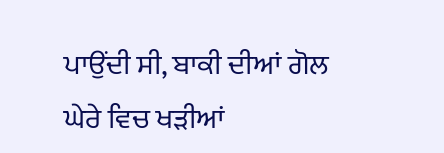ਪਾਉਂਦੀ ਸੀ, ਬਾਕੀ ਦੀਆਂ ਗੋਲ ਘੇਰੇ ਵਿਚ ਖੜੀਆਂ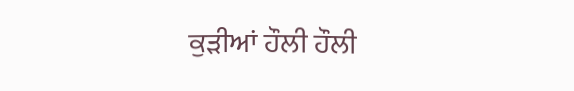ਕੁੜੀਆਂ ਹੌਲੀ ਹੌਲੀ